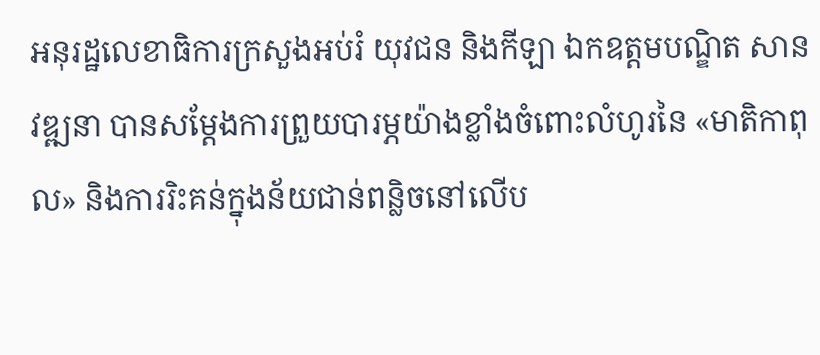អនុរដ្ឋលេខាធិការក្រសួងអប់រំ យុវជន និងកីឡា ឯកឧត្ដមបណ្ឌិត សាន វឌ្ឍនា បានសម្តែងការព្រួយបារម្ភយ៉ាងខ្លាំងចំពោះលំហូរនៃ «មាតិកាពុល» និងការរិះគន់ក្នុងន័យជាន់ពន្លិចនៅលើប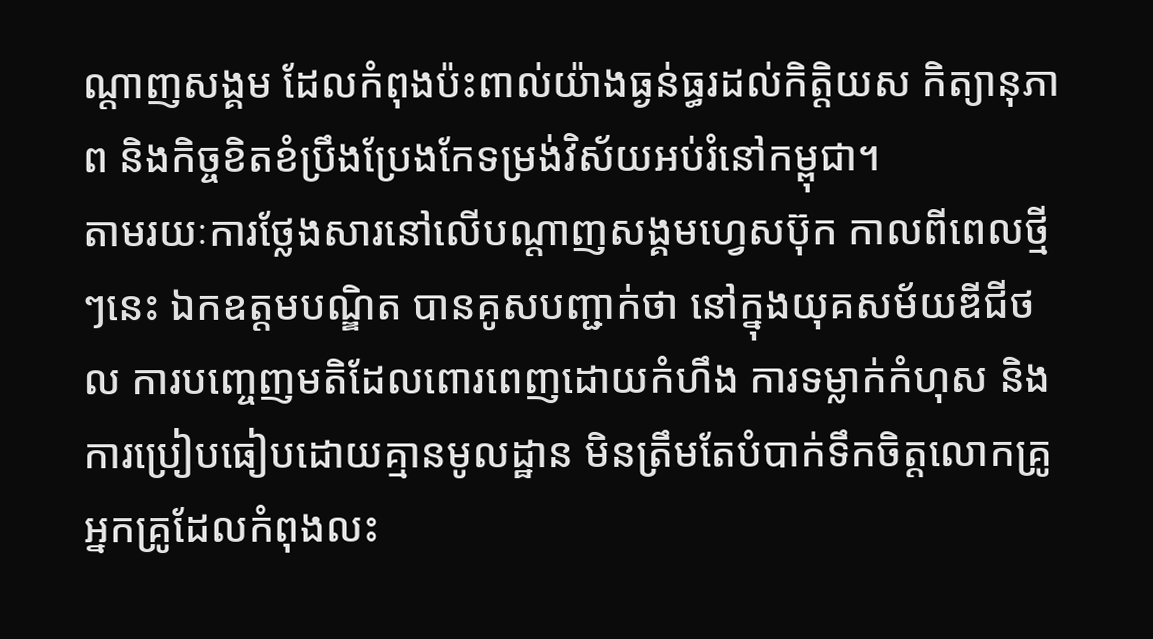ណ្តាញសង្គម ដែលកំពុងប៉ះពាល់យ៉ាងធ្ងន់ធ្ធរដល់កិត្តិយស កិត្យានុភាព និងកិច្ចខិតខំប្រឹងប្រែងកែទម្រង់វិស័យអប់រំនៅកម្ពុជា។
តាមរយៈការថ្លែងសារនៅលើបណ្តាញសង្គមហ្វេសប៊ុក កាលពីពេលថ្មីៗនេះ ឯកឧត្ដមបណ្ឌិត បានគូសបញ្ជាក់ថា នៅក្នុងយុគសម័យឌីជីថល ការបញ្ចេញមតិដែលពោរពេញដោយកំហឹង ការទម្លាក់កំហុស និងការប្រៀបធៀបដោយគ្មានមូលដ្ឋាន មិនត្រឹមតែបំបាក់ទឹកចិត្តលោកគ្រូអ្នកគ្រូដែលកំពុងលះ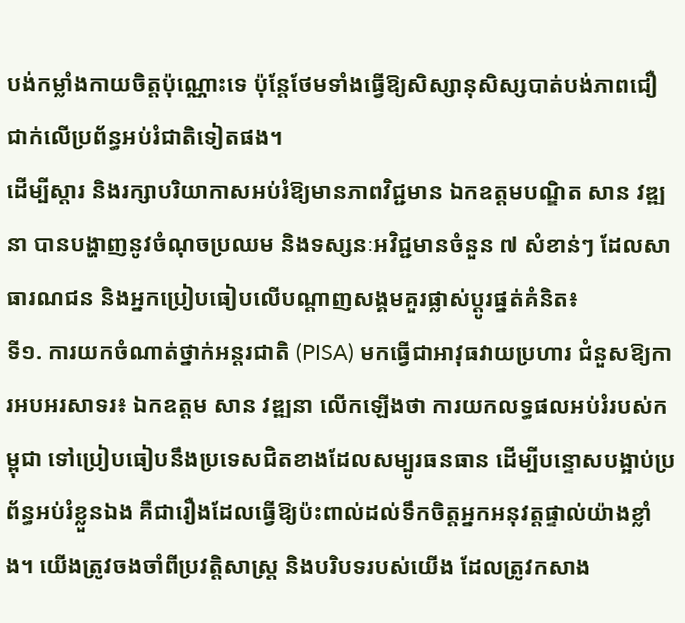បង់កម្លាំងកាយចិត្តប៉ុណ្ណោះទេ ប៉ុន្តែថែមទាំងធ្វើឱ្យសិស្សានុសិស្សបាត់បង់ភាពជឿជាក់លើប្រព័ន្ធអប់រំជាតិទៀតផង។
ដើម្បីស្ដារ និងរក្សាបរិយាកាសអប់រំឱ្យមានភាពវិជ្ជមាន ឯកឧត្ដមបណ្ឌិត សាន វឌ្ឍនា បានបង្ហាញនូវចំណុចប្រឈម និងទស្សនៈអវិជ្ជមានចំនួន ៧ សំខាន់ៗ ដែលសាធារណជន និងអ្នកប្រៀបធៀបលើបណ្តាញសង្គមគួរផ្លាស់ប្តូរផ្នត់គំនិត៖
ទី១. ការយកចំណាត់ថ្នាក់អន្តរជាតិ (PISA) មកធ្វើជាអាវុធវាយប្រហារ ជំនួសឱ្យការអបអរសាទរ៖ ឯកឧត្តម សាន វឌ្ឍនា លើកឡើងថា ការយកលទ្ធផលអប់រំរបស់កម្ពុជា ទៅប្រៀបធៀបនឹងប្រទេសជិតខាងដែលសម្បូរធនធាន ដើម្បីបន្ទោសបង្អាប់ប្រព័ន្ធអប់រំខ្លួនឯង គឺជារឿងដែលធ្វើឱ្យប៉ះពាល់ដល់ទឹកចិត្តអ្នកអនុវត្តផ្ទាល់យ៉ាងខ្លាំង។ យើងត្រូវចងចាំពីប្រវត្តិសាស្ត្រ និងបរិបទរបស់យើង ដែលត្រូវកសាង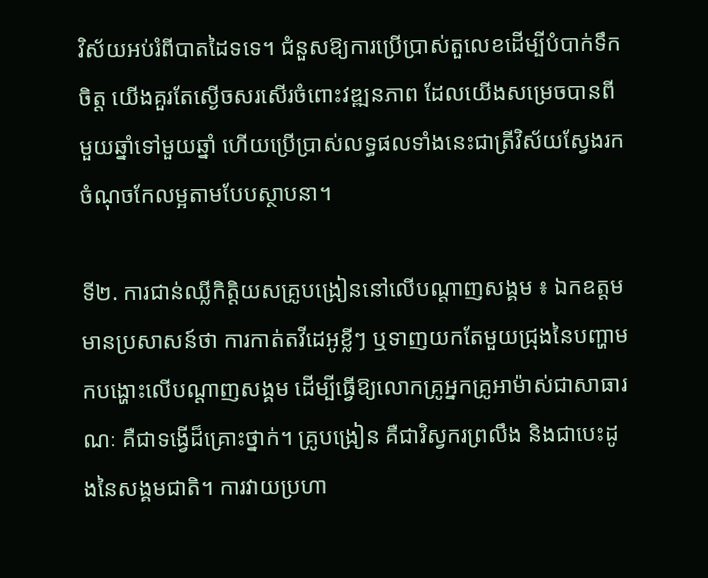វិស័យអប់រំពីបាតដៃទទេ។ ជំនួសឱ្យការប្រើប្រាស់តួលេខដើម្បីបំបាក់ទឹកចិត្ត យើងគួរតែស្ងើចសរសើរចំពោះវឌ្ឍនភាព ដែលយើងសម្រេចបានពីមួយឆ្នាំទៅមួយឆ្នាំ ហើយប្រើប្រាស់លទ្ធផលទាំងនេះជាត្រីវិស័យស្វែងរកចំណុចកែលម្អតាមបែបស្ថាបនា។

ទី២. ការជាន់ឈ្លីកិត្តិយសគ្រូបង្រៀននៅលើបណ្តាញសង្គម ៖ ឯកឧត្តមមានប្រសាសន៍ថា ការកាត់តវីដេអូខ្លីៗ ឬទាញយកតែមួយជ្រុងនៃបញ្ហាមកបង្ហោះលើបណ្តាញសង្គម ដើម្បីធ្វើឱ្យលោកគ្រូអ្នកគ្រូអាម៉ាស់ជាសាធារណៈ គឺជាទង្វើដ៏គ្រោះថ្នាក់។ គ្រូបង្រៀន គឺជាវិស្វករព្រលឹង និងជាបេះដូងនៃសង្គមជាតិ។ ការវាយប្រហា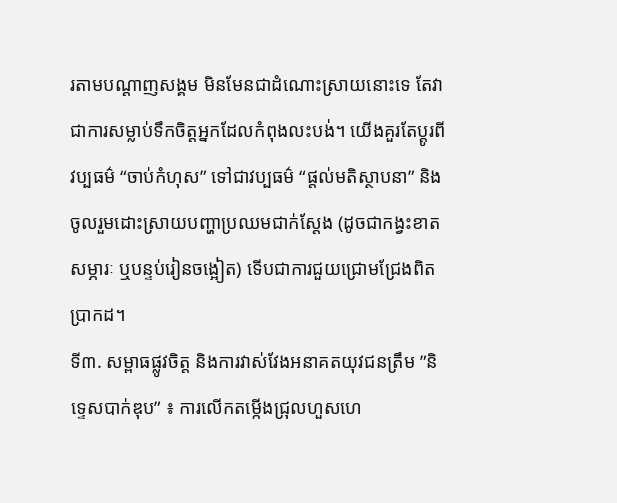រតាមបណ្តាញសង្គម មិនមែនជាដំណោះស្រាយនោះទេ តែវាជាការសម្លាប់ទឹកចិត្តអ្នកដែលកំពុងលះបង់។ យើងគួរតែប្តូរពីវប្បធម៌ “ចាប់កំហុស” ទៅជាវប្បធម៌ “ផ្តល់មតិស្ថាបនា” និងចូលរួមដោះស្រាយបញ្ហាប្រឈមជាក់ស្តែង (ដូចជាកង្វះខាតសម្ភារៈ ឬបន្ទប់រៀនចង្អៀត) ទើបជាការជួយជ្រោមជ្រែងពិតប្រាកដ។
ទី៣. សម្ពាធផ្លូវចិត្ត និងការវាស់វែងអនាគតយុវជនត្រឹម ”និទ្ទេសបាក់ឌុប” ៖ ការលើកតម្កើងជ្រុលហួសហេ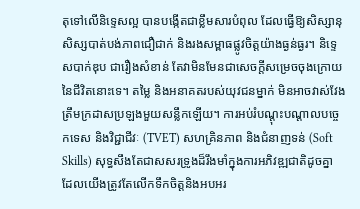តុទៅលើនិទ្ទេសល្អ បានបង្កើតជាខ្លឹមសារបំពុល ដែលធ្វើឱ្យសិស្សានុសិស្សបាត់បង់ភាពជឿជាក់ និងរងសម្ពាធផ្លូវចិត្តយ៉ាងធ្ងន់ធ្ងរ។ និទ្ទេសបាក់ឌុប ជារឿងសំខាន់ តែវាមិនមែនជាសេចក្តីសម្រេចចុងក្រោយនៃជីវិតនោះទេ។ តម្លៃ និងអនាគតរបស់យុវជនម្នាក់ មិនអាចវាស់វែងត្រឹមក្រដាសប្រឡងមួយសន្លឹកឡើយ។ ការអប់រំបណ្តុះបណ្តាលបច្ចេកទេស និងវិជ្ជាជីវៈ (TVET) សហគ្រិនភាព និងជំនាញទន់ (Soft Skills) សុទ្ធសឹងតែជាសសរទ្រូងដ៏រឹងមាំក្នុងការអភិវឌ្ឍជាតិដូចគ្នា ដែលយើងត្រូវតែលើកទឹកចិត្តនិងអបអរ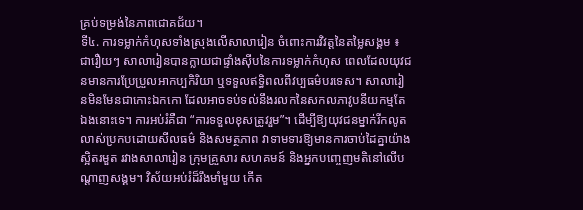គ្រប់ទម្រង់នៃភាពជោគជ័យ។
ទី៤. ការទម្លាក់កំហុសទាំងស្រុងលើសាលារៀន ចំពោះការវិវត្តនៃតម្លៃសង្គម ៖ ជារឿយៗ សាលារៀនបានក្លាយជាផ្ទាំងស៊ីបនៃការទម្លាក់កំហុស ពេលដែលយុវជនមានការប្រែប្រួលអាកប្បកិរិយា ឬទទួលឥទ្ធិពលពីវប្បធម៌បរទេស។ សាលារៀនមិនមែនជាកោះឯកកោ ដែលអាចទប់ទល់នឹងរលកនៃសកលភាវូបនីយកម្មតែឯងនោះទេ។ ការអប់រំគឺជា “ការទទួលខុសត្រូវរួម”។ ដើម្បីឱ្យយុវជនម្នាក់រីកលូតលាស់ប្រកបដោយសីលធម៌ និងសមត្ថភាព វាទាមទារឱ្យមានការចាប់ដៃគ្នាយ៉ាងស្អិតរមួត រវាងសាលារៀន ក្រុមគ្រួសារ សហគមន៍ និងអ្នកបញ្ចេញមតិនៅលើបណ្តាញសង្គម។ វិស័យអប់រំដ៏រឹងមាំមួយ កើត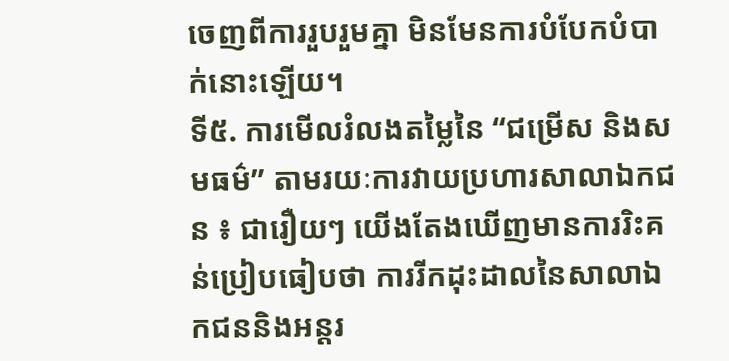ចេញពីការរួបរួមគ្នា មិនមែនការបំបែកបំបាក់នោះឡើយ។
ទី៥. ការមើលរំលងតម្លៃនៃ “ជម្រើស និងសមធម៌” តាមរយៈការវាយប្រហារសាលាឯកជន ៖ ជារឿយៗ យើងតែងឃើញមានការរិះគន់ប្រៀបធៀបថា ការរីកដុះដាលនៃសាលាឯកជននិងអន្តរ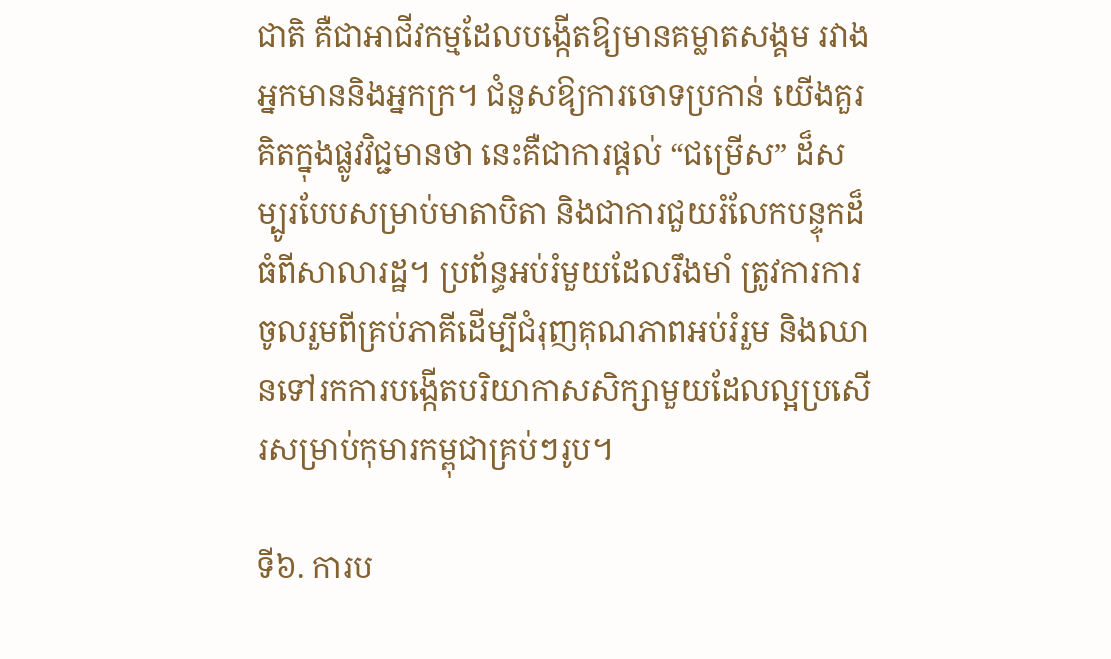ជាតិ គឺជាអាជីវកម្មដែលបង្កើតឱ្យមានគម្លាតសង្គម រវាងអ្នកមាននិងអ្នកក្រ។ ជំនួសឱ្យការចោទប្រកាន់ យើងគួរគិតក្នុងផ្លូវវិជ្ជមានថា នេះគឺជាការផ្តល់ “ជម្រើស” ដ៏សម្បូរបែបសម្រាប់មាតាបិតា និងជាការជួយរំលែកបន្ទុកដ៏ធំពីសាលារដ្ឋ។ ប្រព័ន្ធអប់រំមួយដែលរឹងមាំ ត្រូវការការចូលរួមពីគ្រប់ភាគីដើម្បីជំរុញគុណភាពអប់រំរួម និងឈានទៅរកការបង្កើតបរិយាកាសសិក្សាមួយដែលល្អប្រសើរសម្រាប់កុមារកម្ពុជាគ្រប់ៗរូប។

ទី៦. ការប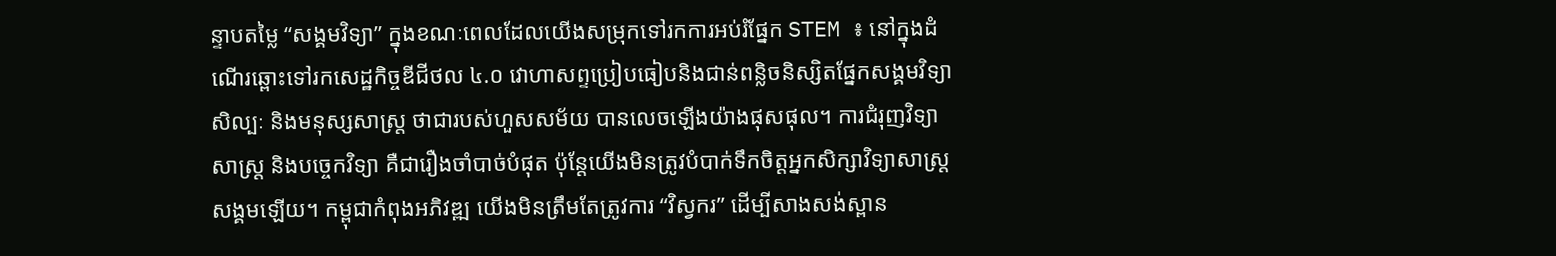ន្ទាបតម្លៃ “សង្គមវិទ្យា” ក្នុងខណៈពេលដែលយើងសម្រុកទៅរកការអប់រំផ្នែក STEM ៖ នៅក្នុងដំណើរឆ្ពោះទៅរកសេដ្ឋកិច្ចឌីជីថល ៤.០ វោហាសព្ទប្រៀបធៀបនិងជាន់ពន្លិចនិស្សិតផ្នែកសង្គមវិទ្យា សិល្បៈ និងមនុស្សសាស្ត្រ ថាជារបស់ហួសសម័យ បានលេចឡើងយ៉ាងផុសផុល។ ការជំរុញវិទ្យាសាស្ត្រ និងបច្ចេកវិទ្យា គឺជារឿងចាំបាច់បំផុត ប៉ុន្តែយើងមិនត្រូវបំបាក់ទឹកចិត្តអ្នកសិក្សាវិទ្យាសាស្រ្តសង្គមឡើយ។ កម្ពុជាកំពុងអភិវឌ្ឍ យើងមិនត្រឹមតែត្រូវការ “វិស្វករ” ដើម្បីសាងសង់ស្ពាន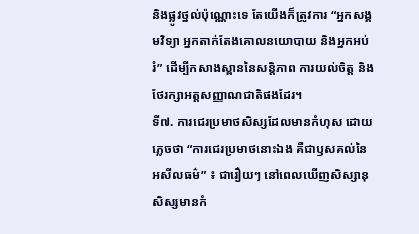និងផ្លូវថ្នល់ប៉ុណ្ណោះទេ តែយើងក៏ត្រូវការ “អ្នកសង្គមវិទ្យា អ្នកតាក់តែងគោលនយោបាយ និងអ្នកអប់រំ” ដើម្បីកសាងស្ពាននៃសន្តិភាព ការយល់ចិត្ត និងថែរក្សាអត្តសញ្ញាណជាតិផងដែរ។
ទី៧. ការជេរប្រមាថសិស្សដែលមានកំហុស ដោយភ្លេចថា “ការជេរប្រមាថនោះឯង គឺជាឫសគល់នៃអសីលធម៌” ៖ ជារឿយៗ នៅពេលឃើញសិស្សានុសិស្សមានកំ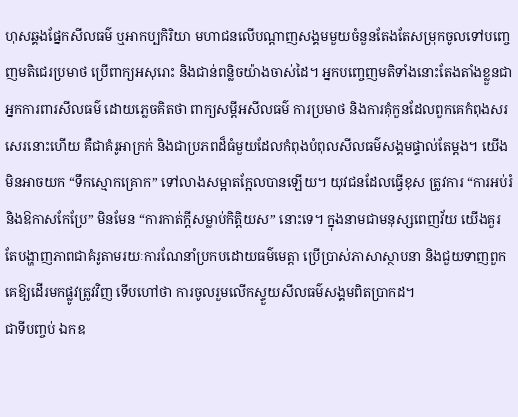ហុសឆ្គងផ្នែកសីលធម៌ ឬអាកប្បកិរិយា មហាជនលើបណ្តាញសង្គមមួយចំនួនតែងតែសម្រុកចូលទៅបញ្ចេញមតិជេរប្រមាថ ប្រើពាក្យអសុរោះ និងជាន់ពន្លិចយ៉ាងចាស់ដៃ។ អ្នកបញ្ចេញមតិទាំងនោះតែងតាំងខ្លួនជាអ្នកការពារសីលធម៌ ដោយភ្លេចគិតថា ពាក្យសម្តីអសីលធម៌ ការប្រមាថ និងការគុំកួនដែលពួកគេកំពុងសរសេរនោះហើយ គឺជាគំរូអាក្រក់ និងជាប្រភពដ៏ធំមួយដែលកំពុងបំពុលសីលធម៌សង្គមផ្ទាល់តែម្តង។ យើងមិនអាចយក “ទឹកស្មោកគ្រោក” ទៅលាងសម្អាតក្អែលបានឡើយ។ យុវជនដែលធ្វើខុស ត្រូវការ “ការអប់រំ និងឱកាសកែប្រែ” មិនមែន “ការកាត់ក្តីសម្លាប់កិត្តិយស” នោះទេ។ ក្នុងនាមជាមនុស្សពេញវ័យ យើងគួរតែបង្ហាញភាពជាគំរូតាមរយៈការណែនាំប្រកបដោយធម៌មេត្តា ប្រើប្រាស់ភាសាស្ថាបនា និងជួយទាញពួកគេឱ្យដើរមកផ្លូវត្រូវវិញ ទើបហៅថា ការចូលរួមលើកស្ទួយសីលធម៌សង្គមពិតប្រាកដ។
ជាទីបញ្ចប់ ឯកឧ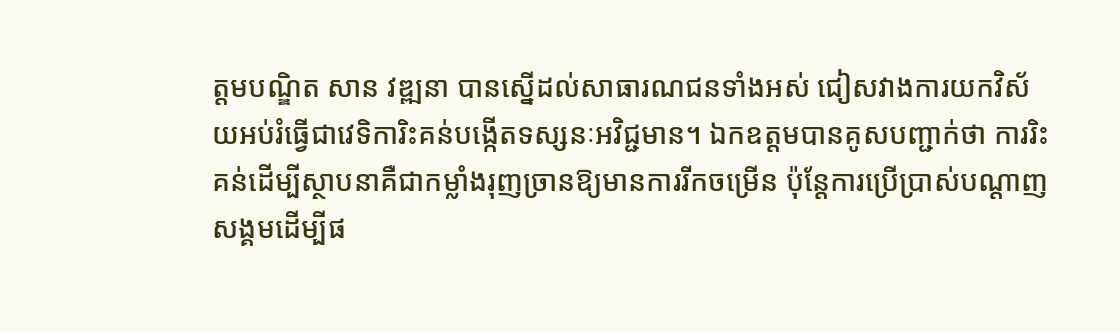ត្ដមបណ្ឌិត សាន វឌ្ឍនា បានស្នើដល់សាធារណជនទាំងអស់ ជៀសវាងការយកវិស័យអប់រំធ្វើជាវេទិការិះគន់បង្កើតទស្សនៈអវិជ្ជមាន។ ឯកឧត្ដមបានគូសបញ្ជាក់ថា ការរិះគន់ដើម្បីស្ថាបនាគឺជាកម្លាំងរុញច្រានឱ្យមានការរីកចម្រើន ប៉ុន្តែការប្រើប្រាស់បណ្តាញសង្គមដើម្បីផ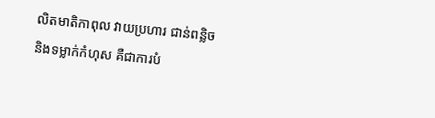លិតមាតិកាពុល វាយប្រហារ ជាន់ពន្លិច និងទម្លាក់កំហុស គឺជាការបំ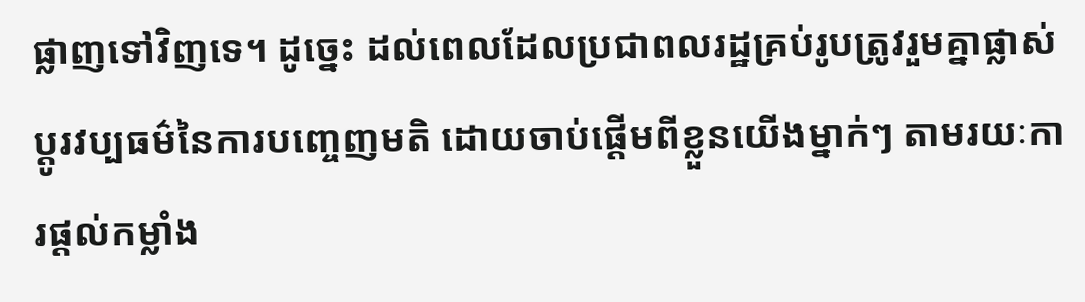ផ្លាញទៅវិញទេ។ ដូច្នេះ ដល់ពេលដែលប្រជាពលរដ្ឋគ្រប់រូបត្រូវរួមគ្នាផ្លាស់ប្តូរវប្បធម៌នៃការបញ្ចេញមតិ ដោយចាប់ផ្តើមពីខ្លួនយើងម្នាក់ៗ តាមរយៈការផ្តល់កម្លាំង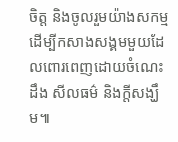ចិត្ត និងចូលរួមយ៉ាងសកម្មដើម្បីកសាងសង្គមមួយដែលពោរពេញដោយចំណេះដឹង សីលធម៌ និងក្តីសង្ឃឹម៕